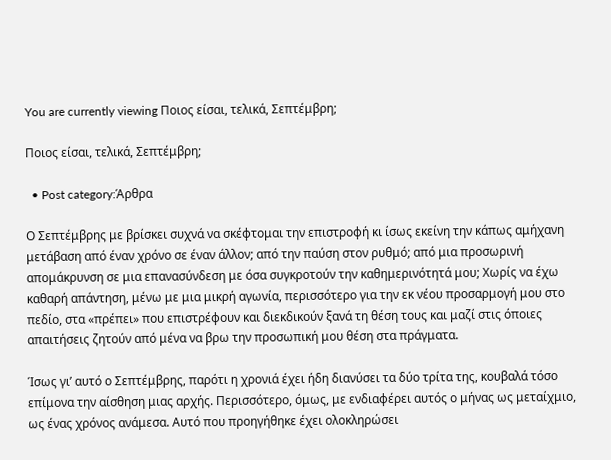You are currently viewing Ποιος είσαι, τελικά, Σεπτέμβρη;

Ποιος είσαι, τελικά, Σεπτέμβρη;

  • Post category:Άρθρα

Ο Σεπτέμβρης με βρίσκει συχνά να σκέφτομαι την επιστροφή κι ίσως εκείνη την κάπως αμήχανη μετάβαση από έναν χρόνο σε έναν άλλον; από την παύση στον ρυθμό; από μια προσωρινή απομάκρυνση σε μια επανασύνδεση με όσα συγκροτούν την καθημερινότητά μου; Χωρίς να έχω καθαρή απάντηση, μένω με μια μικρή αγωνία, περισσότερο για την εκ νέου προσαρμογή μου στο πεδίο, στα «πρέπει» που επιστρέφουν και διεκδικούν ξανά τη θέση τους και μαζί στις όποιες απαιτήσεις ζητούν από μένα να βρω την προσωπική μου θέση στα πράγματα.

Ίσως γι’ αυτό ο Σεπτέμβρης, παρότι η χρονιά έχει ήδη διανύσει τα δύο τρίτα της, κουβαλά τόσο επίμονα την αίσθηση μιας αρχής. Περισσότερο, όμως, με ενδιαφέρει αυτός ο μήνας ως μεταίχμιο, ως ένας χρόνος ανάμεσα. Αυτό που προηγήθηκε έχει ολοκληρώσει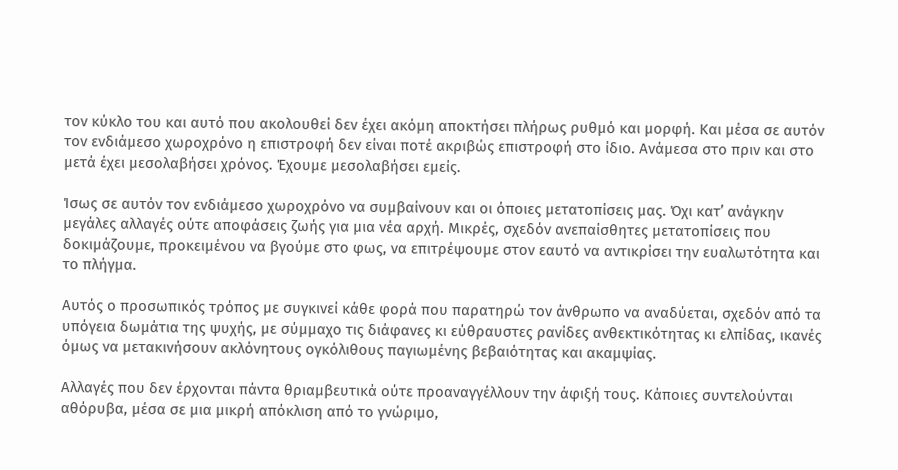τον κύκλο του και αυτό που ακολουθεί δεν έχει ακόμη αποκτήσει πλήρως ρυθμό και μορφή. Και μέσα σε αυτόν τον ενδιάμεσο χωροχρόνο η επιστροφή δεν είναι ποτέ ακριβώς επιστροφή στο ίδιο. Ανάμεσα στο πριν και στο μετά έχει μεσολαβήσει χρόνος. Έχουμε μεσολαβήσει εμείς.

Ίσως σε αυτόν τον ενδιάμεσο χωροχρόνο να συμβαίνουν και οι όποιες μετατοπίσεις μας. Όχι κατ’ ανάγκην μεγάλες αλλαγές ούτε αποφάσεις ζωής για μια νέα αρχή. Μικρές, σχεδόν ανεπαίσθητες μετατοπίσεις που δοκιμάζουμε, προκειμένου να βγούμε στο φως, να επιτρέψουμε στον εαυτό να αντικρίσει την ευαλωτότητα και το πλήγμα.

Αυτός ο προσωπικός τρόπος με συγκινεί κάθε φορά που παρατηρώ τον άνθρωπο να αναδύεται, σχεδόν από τα υπόγεια δωμάτια της ψυχής, με σύμμαχο τις διάφανες κι εύθραυστες ρανίδες ανθεκτικότητας κι ελπίδας, ικανές όμως να μετακινήσουν ακλόνητους ογκόλιθους παγιωμένης βεβαιότητας και ακαμψίας.

Αλλαγές που δεν έρχονται πάντα θριαμβευτικά ούτε προαναγγέλλουν την άφιξή τους. Κάποιες συντελούνται αθόρυβα, μέσα σε μια μικρή απόκλιση από το γνώριμο,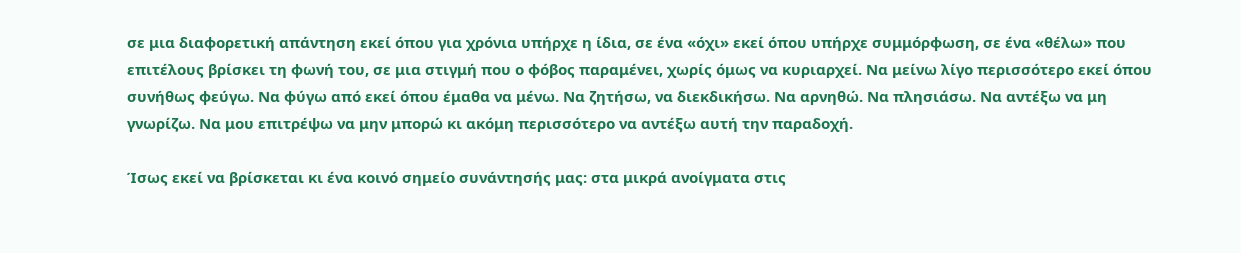σε μια διαφορετική απάντηση εκεί όπου για χρόνια υπήρχε η ίδια, σε ένα «όχι» εκεί όπου υπήρχε συμμόρφωση, σε ένα «θέλω» που επιτέλους βρίσκει τη φωνή του, σε μια στιγμή που ο φόβος παραμένει, χωρίς όμως να κυριαρχεί. Να μείνω λίγο περισσότερο εκεί όπου συνήθως φεύγω. Να φύγω από εκεί όπου έμαθα να μένω. Να ζητήσω, να διεκδικήσω. Να αρνηθώ. Να πλησιάσω. Να αντέξω να μη γνωρίζω. Να μου επιτρέψω να μην μπορώ κι ακόμη περισσότερο να αντέξω αυτή την παραδοχή.

Ίσως εκεί να βρίσκεται κι ένα κοινό σημείο συνάντησής μας: στα μικρά ανοίγματα στις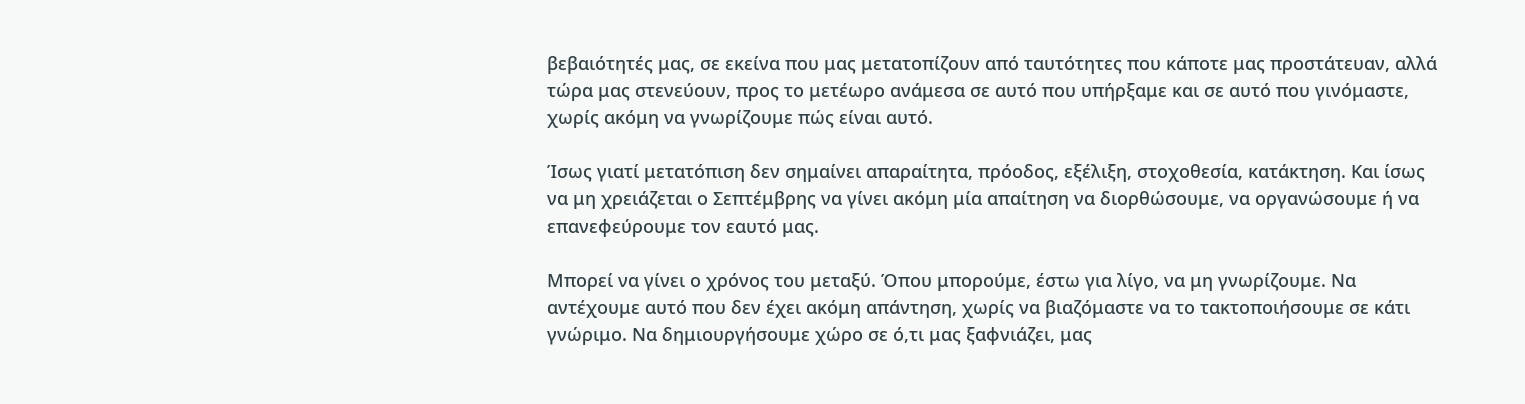βεβαιότητές μας, σε εκείνα που μας μετατοπίζουν από ταυτότητες που κάποτε μας προστάτευαν, αλλά τώρα μας στενεύουν, προς το μετέωρο ανάμεσα σε αυτό που υπήρξαμε και σε αυτό που γινόμαστε, χωρίς ακόμη να γνωρίζουμε πώς είναι αυτό.

Ίσως γιατί μετατόπιση δεν σημαίνει απαραίτητα, πρόοδος, εξέλιξη, στοχοθεσία, κατάκτηση. Και ίσως να μη χρειάζεται ο Σεπτέμβρης να γίνει ακόμη μία απαίτηση να διορθώσουμε, να οργανώσουμε ή να επανεφεύρουμε τον εαυτό μας.

Μπορεί να γίνει ο χρόνος του μεταξύ. Όπου μπορούμε, έστω για λίγο, να μη γνωρίζουμε. Να αντέχουμε αυτό που δεν έχει ακόμη απάντηση, χωρίς να βιαζόμαστε να το τακτοποιήσουμε σε κάτι γνώριμο. Να δημιουργήσουμε χώρο σε ό,τι μας ξαφνιάζει, μας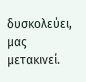δυσκολεύει, μας μετακινεί.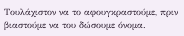Τουλάχιστον να το αφουγκραστούμε, πριν βιαστούμε να του δώσουμε όνομα.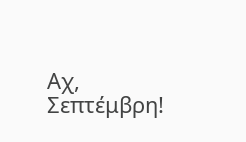Αχ, Σεπτέμβρη!